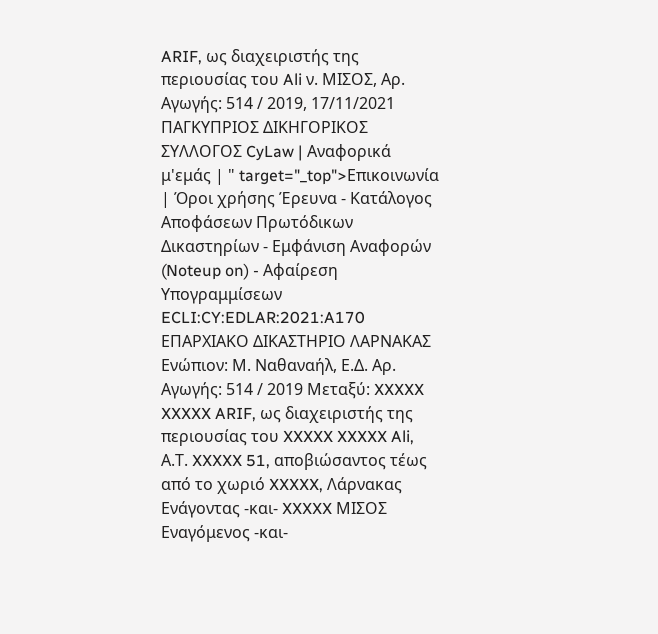ARIF, ως διαχειριστής της περιουσίας του Ali ν. ΜΙΣΟΣ, Αρ. Αγωγής: 514 / 2019, 17/11/2021 ΠΑΓΚΥΠΡΙΟΣ ΔΙΚΗΓΟΡΙΚΟΣ ΣΥΛΛΟΓΟΣ CyLaw | Αναφορικά μ'εμάς | " target="_top">Επικοινωνία | Όροι χρήσης Έρευνα - Κατάλογος Αποφάσεων Πρωτόδικων Δικαστηρίων - Εμφάνιση Αναφορών (Noteup on) - Αφαίρεση Υπογραμμίσεων ECLI:CY:EDLAR:2021:A170 ΕΠΑΡΧΙΑΚΟ ΔΙΚΑΣΤΗΡΙΟ ΛΑΡΝΑΚΑΣ Ενώπιον: Μ. Ναθαναήλ, Ε.Δ. Αρ. Αγωγής: 514 / 2019 Μεταξύ: XXXXX XXXXX ARIF, ως διαχειριστής της περιουσίας του XXXXX XXXXX Ali, Α.Τ. XXXXX 51, αποβιώσαντος τέως από το χωριό XXXXX, Λάρνακας Ενάγοντας -και- XXXXX ΜΙΣΟΣ Εναγόμενος -και-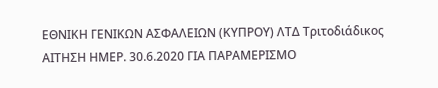ΕΘΝΙΚΗ ΓΕΝΙΚΩΝ ΑΣΦΑΛΕΙΩΝ (ΚΥΠΡΟΥ) ΛΤΔ Τριτοδιάδικος ΑΙΤΗΣΗ ΗΜΕΡ. 30.6.2020 ΓΙΑ ΠΑΡΑΜΕΡΙΣΜΟ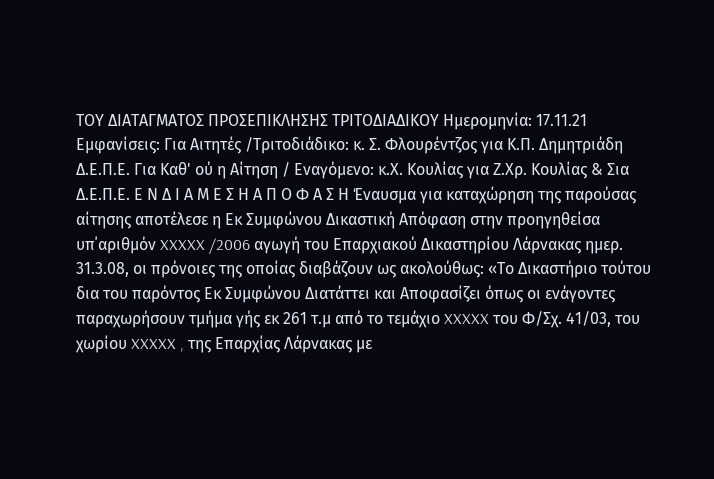ΤΟΥ ΔΙΑΤΑΓΜΑΤΟΣ ΠΡΟΣΕΠΙΚΛΗΣΗΣ ΤΡΙΤΟΔΙΑΔΙΚΟΥ Ημερομηνία: 17.11.21 Εμφανίσεις: Για Αιτητές /Τριτοδιάδικο: κ. Σ. Φλουρέντζος για Κ.Π. Δημητριάδη Δ.Ε.Π.Ε. Για Καθ' ού η Αίτηση / Εναγόμενο: κ.Χ. Κουλίας για Ζ.Χρ. Κουλίας & Σια Δ.Ε.Π.Ε. Ε Ν Δ Ι Α Μ Ε Σ Η Α Π Ο Φ Α Σ Η Έναυσμα για καταχώρηση της παρούσας αίτησης αποτέλεσε η Εκ Συμφώνου Δικαστική Απόφαση στην προηγηθείσα υπ΄αριθμόν XXXXX /2006 αγωγή του Επαρχιακού Δικαστηρίου Λάρνακας ημερ. 31.3.08, οι πρόνοιες της οποίας διαβάζουν ως ακολούθως: «Το Δικαστήριο τούτου δια του παρόντος Εκ Συμφώνου Διατάττει και Αποφασίζει όπως οι ενάγοντες παραχωρήσουν τμήμα γής εκ 261 τ.μ από το τεμάχιο XXXXX του Φ/Σχ. 41/03, του χωρίου XXXXX , της Επαρχίας Λάρνακας με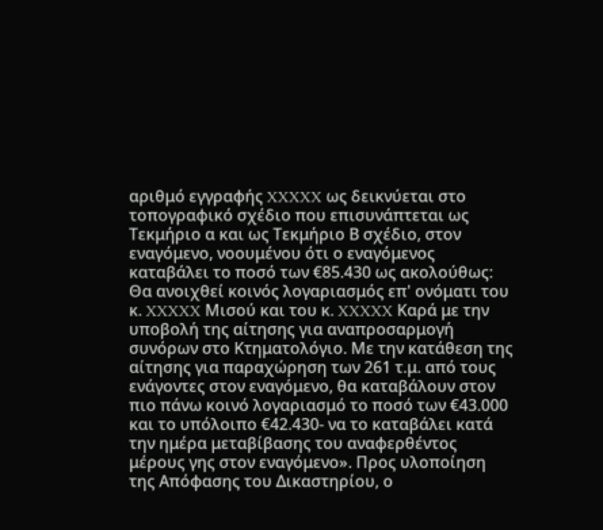αριθμό εγγραφής XXXXX ως δεικνύεται στο τοπογραφικό σχέδιο που επισυνάπτεται ως Τεκμήριο α και ως Τεκμήριο Β σχέδιο, στον εναγόμενο, νοουμένου ότι ο εναγόμενος καταβάλει το ποσό των €85.430 ως ακολούθως: Θα ανοιχθεί κοινός λογαριασμός επ' ονόματι του κ. XXXXX Μισού και του κ. XXXXX Καρά με την υποβολή της αίτησης για αναπροσαρμογή συνόρων στο Κτηματολόγιο. Με την κατάθεση της αίτησης για παραχώρηση των 261 τ.μ. από τους ενάγοντες στον εναγόμενο, θα καταβάλουν στον πιο πάνω κοινό λογαριασμό το ποσό των €43.000 και το υπόλοιπο €42.430- να το καταβάλει κατά την ημέρα μεταβίβασης του αναφερθέντος μέρους γης στον εναγόμενο». Προς υλοποίηση της Απόφασης του Δικαστηρίου, ο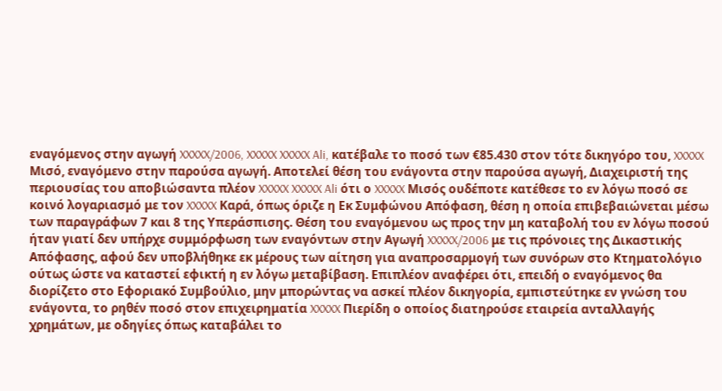εναγόμενος στην αγωγή XXXXX/2006, XXXXX XXXXX Ali, κατέβαλε το ποσό των €85.430 στον τότε δικηγόρο του, XXXXX Μισό, εναγόμενο στην παρούσα αγωγή. Αποτελεί θέση του ενάγοντα στην παρούσα αγωγή, Διαχειριστή της περιουσίας του αποβιώσαντα πλέον XXXXX XXXXX Ali ότι ο XXXXX Μισός ουδέποτε κατέθεσε το εν λόγω ποσό σε κοινό λογαριασμό με τον XXXXX Καρά, όπως όριζε η Εκ Συμφώνου Απόφαση, θέση η οποία επιβεβαιώνεται μέσω των παραγράφων 7 και 8 της Υπεράσπισης. Θέση του εναγόμενου ως προς την μη καταβολή του εν λόγω ποσού ήταν γιατί δεν υπήρχε συμμόρφωση των εναγόντων στην Αγωγή XXXXX/2006 με τις πρόνοιες της Δικαστικής Απόφασης, αφού δεν υποβλήθηκε εκ μέρους των αίτηση για αναπροσαρμογή των συνόρων στο Κτηματολόγιο ούτως ώστε να καταστεί εφικτή η εν λόγω μεταβίβαση. Επιπλέον αναφέρει ότι, επειδή ο εναγόμενος θα διορίζετο στο Εφοριακό Συμβούλιο, μην μπορώντας να ασκεί πλέον δικηγορία, εμπιστεύτηκε εν γνώση του ενάγοντα, το ρηθέν ποσό στον επιχειρηματία XXXXX Πιερίδη ο οποίος διατηρούσε εταιρεία ανταλλαγής χρημάτων, με οδηγίες όπως καταβάλει το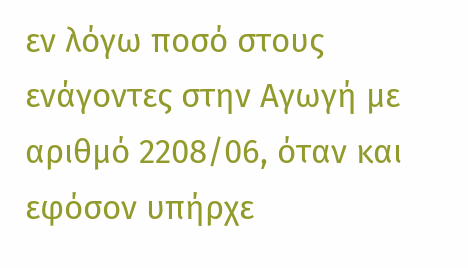εν λόγω ποσό στους ενάγοντες στην Αγωγή με αριθμό 2208/06, όταν και εφόσον υπήρχε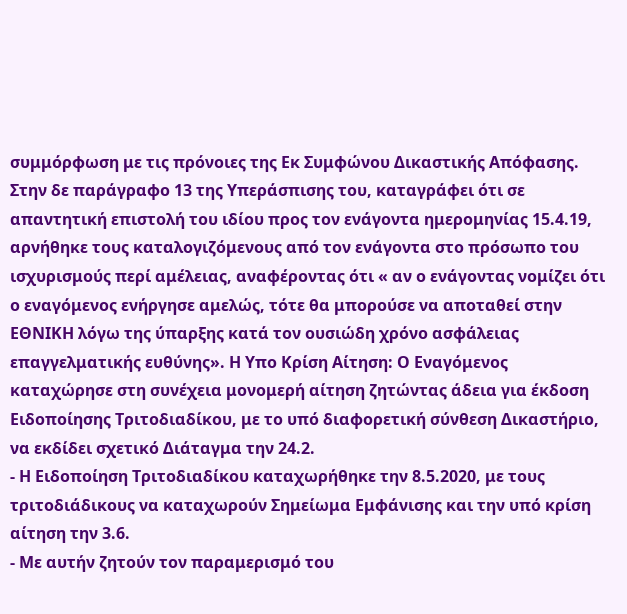συμμόρφωση με τις πρόνοιες της Εκ Συμφώνου Δικαστικής Απόφασης. Στην δε παράγραφο 13 της Υπεράσπισης του, καταγράφει ότι σε απαντητική επιστολή του ιδίου προς τον ενάγοντα ημερομηνίας 15.4.19, αρνήθηκε τους καταλογιζόμενους από τον ενάγοντα στο πρόσωπο του ισχυρισμούς περί αμέλειας, αναφέροντας ότι « αν ο ενάγοντας νομίζει ότι ο εναγόμενος ενήργησε αμελώς, τότε θα μπορούσε να αποταθεί στην ΕΘΝΙΚΗ λόγω της ύπαρξης κατά τον ουσιώδη χρόνο ασφάλειας επαγγελματικής ευθύνης». Η Yπο Kρίση Αίτηση: Ο Εναγόμενος καταχώρησε στη συνέχεια μονομερή αίτηση ζητώντας άδεια για έκδοση Ειδοποίησης Τριτοδιαδίκου, με το υπό διαφορετική σύνθεση Δικαστήριο, να εκδίδει σχετικό Διάταγμα την 24.2.
- Η Ειδοποίηση Τριτοδιαδίκου καταχωρήθηκε την 8.5.2020, με τους τριτοδιάδικους να καταχωρούν Σημείωμα Εμφάνισης και την υπό κρίση αίτηση την 3.6.
- Με αυτήν ζητούν τον παραμερισμό του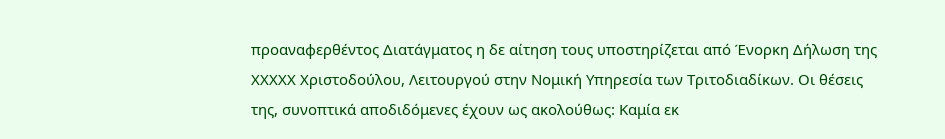προαναφερθέντος Διατάγματος η δε αίτηση τους υποστηρίζεται από Ένορκη Δήλωση της XXXXX Χριστοδούλου, Λειτουργού στην Νομική Υπηρεσία των Τριτοδιαδίκων. Οι θέσεις της, συνοπτικά αποδιδόμενες έχουν ως ακολούθως: Καμία εκ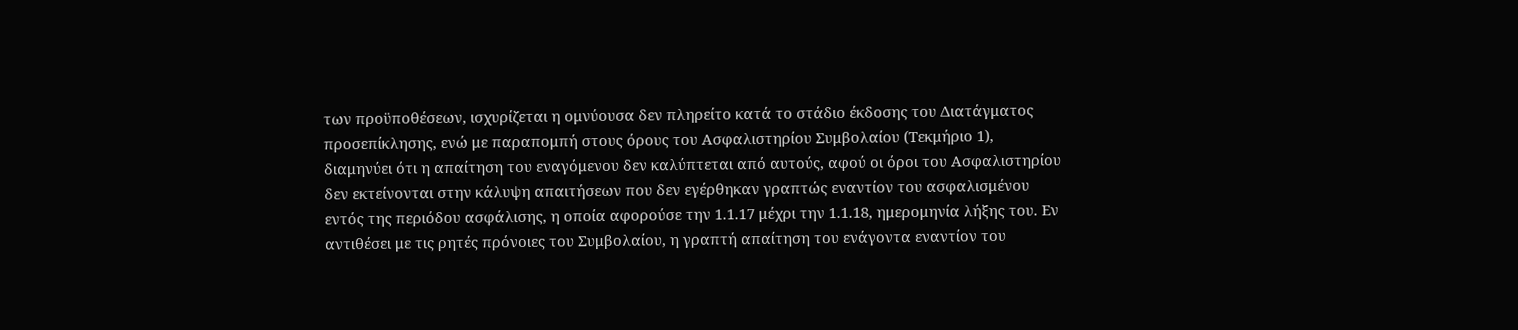των προϋποθέσεων, ισχυρίζεται η ομνύουσα δεν πληρείτο κατά το στάδιο έκδοσης του Διατάγματος προσεπίκλησης, ενώ με παραπομπή στους όρους του Ασφαλιστηρίου Συμβολαίου (Τεκμήριο 1), διαμηνύει ότι η απαίτηση του εναγόμενου δεν καλύπτεται από αυτούς, αφού οι όροι του Ασφαλιστηρίου δεν εκτείνονται στην κάλυψη απαιτήσεων που δεν εγέρθηκαν γραπτώς εναντίον του ασφαλισμένου εντός της περιόδου ασφάλισης, η οποία αφορούσε την 1.1.17 μέχρι την 1.1.18, ημερομηνία λήξης του. Εν αντιθέσει με τις ρητές πρόνοιες του Συμβολαίου, η γραπτή απαίτηση του ενάγοντα εναντίον του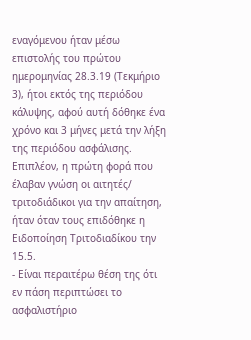εναγόμενου ήταν μέσω επιστολής του πρώτου ημερομηνίας 28.3.19 (Τεκμήριο 3), ήτοι εκτός της περιόδου κάλυψης, αφού αυτή δόθηκε ένα χρόνο και 3 μήνες μετά την λήξη της περιόδου ασφάλισης. Επιπλέον, η πρώτη φορά που έλαβαν γνώση οι αιτητές/ τριτοδιάδικοι για την απαίτηση, ήταν όταν τους επιδόθηκε η Ειδοποίηση Τριτοδιαδίκου την 15.5.
- Είναι περαιτέρω θέση της ότι εν πάση περιπτώσει το ασφαλιστήριο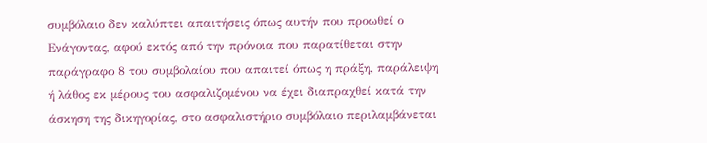συμβόλαιο δεν καλύπτει απαιτήσεις όπως αυτήν που προωθεί ο Ενάγοντας, αφού εκτός από την πρόνοια που παρατίθεται στην παράγραφο 8 του συμβολαίου που απαιτεί όπως η πράξη, παράλειψη ή λάθος εκ μέρους του ασφαλιζομένου να έχει διαπραχθεί κατά την άσκηση της δικηγορίας, στο ασφαλιστήριο συμβόλαιο περιλαμβάνεται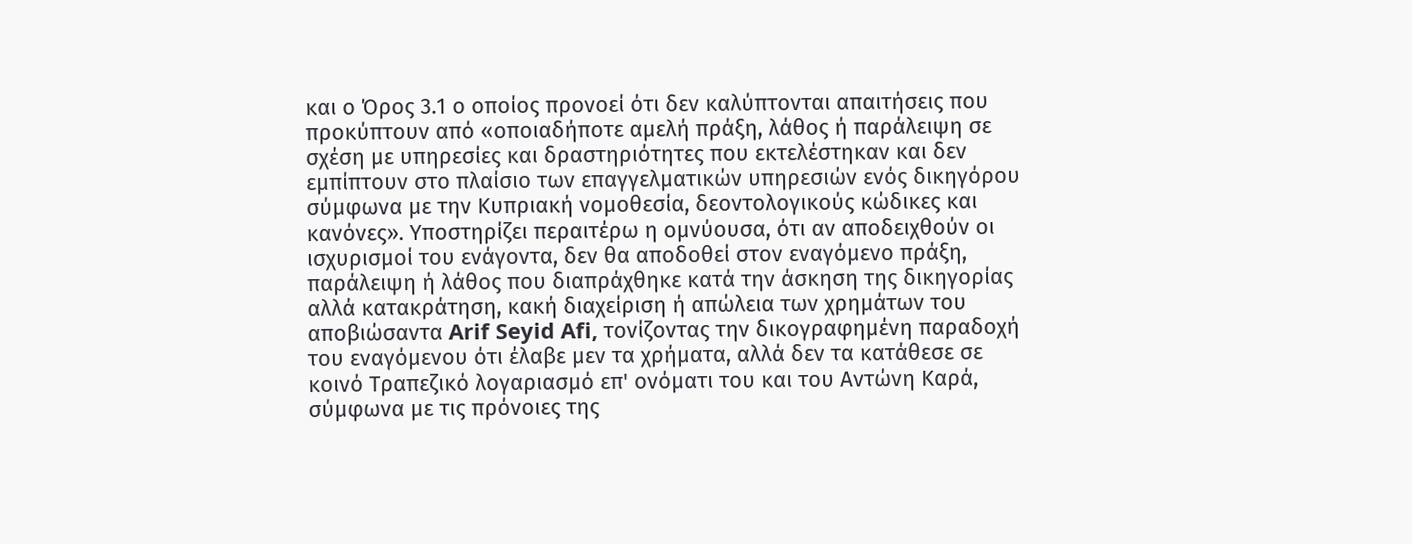και ο Όρος 3.1 ο οποίος προνοεί ότι δεν καλύπτονται απαιτήσεις που προκύπτουν από «οποιαδήποτε αμελή πράξη, λάθος ή παράλειψη σε σχέση με υπηρεσίες και δραστηριότητες που εκτελέστηκαν και δεν εμπίπτουν στο πλαίσιο των επαγγελματικών υπηρεσιών ενός δικηγόρου σύμφωνα με την Κυπριακή νομοθεσία, δεοντολογικούς κώδικες και κανόνες». Υποστηρίζει περαιτέρω η ομνύουσα, ότι αν αποδειχθούν οι ισχυρισμοί του ενάγοντα, δεν θα αποδοθεί στον εναγόμενο πράξη, παράλειψη ή λάθος που διαπράχθηκε κατά την άσκηση της δικηγορίας αλλά κατακράτηση, κακή διαχείριση ή απώλεια των χρημάτων του αποβιώσαντα Arif Seyid Afi, τονίζοντας την δικογραφημένη παραδοχή του εναγόμενου ότι έλαβε μεν τα χρήματα, αλλά δεν τα κατάθεσε σε κοινό Τραπεζικό λογαριασμό επ' ονόματι του και του Αντώνη Καρά, σύμφωνα με τις πρόνοιες της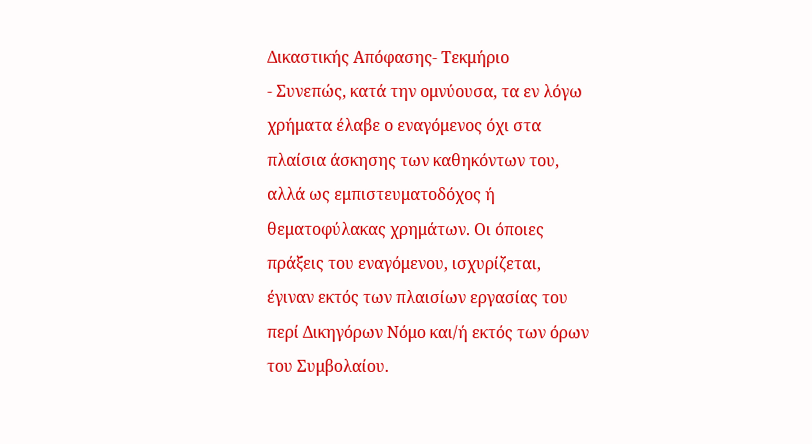Δικαστικής Απόφασης- Τεκμήριο
- Συνεπώς, κατά την ομνύουσα, τα εν λόγω χρήματα έλαβε ο εναγόμενος όχι στα πλαίσια άσκησης των καθηκόντων του, αλλά ως εμπιστευματοδόχος ή θεματοφύλακας χρημάτων. Οι όποιες πράξεις του εναγόμενου, ισχυρίζεται, έγιναν εκτός των πλαισίων εργασίας του περί Δικηγόρων Νόμο και/ή εκτός των όρων του Συμβολαίου.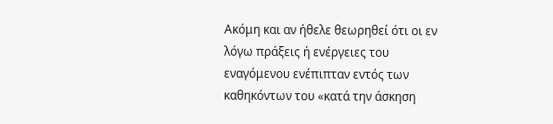Ακόμη και αν ήθελε θεωρηθεί ότι οι εν λόγω πράξεις ή ενέργειες του εναγόμενου ενέπιπταν εντός των καθηκόντων του «κατά την άσκηση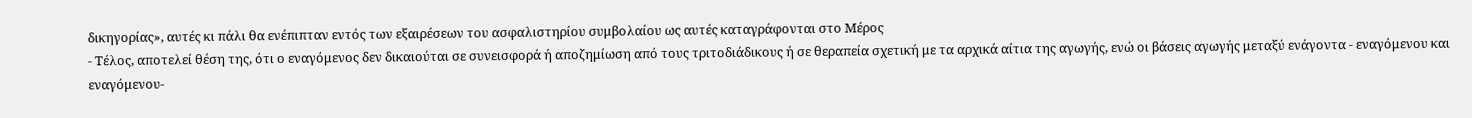δικηγορίας», αυτές κι πάλι θα ενέπιπταν εντός των εξαιρέσεων του ασφαλιστηρίου συμβολαίου ως αυτές καταγράφονται στο Μέρος
- Τέλος, αποτελεί θέση της, ότι ο εναγόμενος δεν δικαιούται σε συνεισφορά ή αποζημίωση από τους τριτοδιάδικους ή σε θεραπεία σχετική με τα αρχικά αίτια της αγωγής, ενώ οι βάσεις αγωγής μεταξύ ενάγοντα - εναγόμενου και εναγόμενου-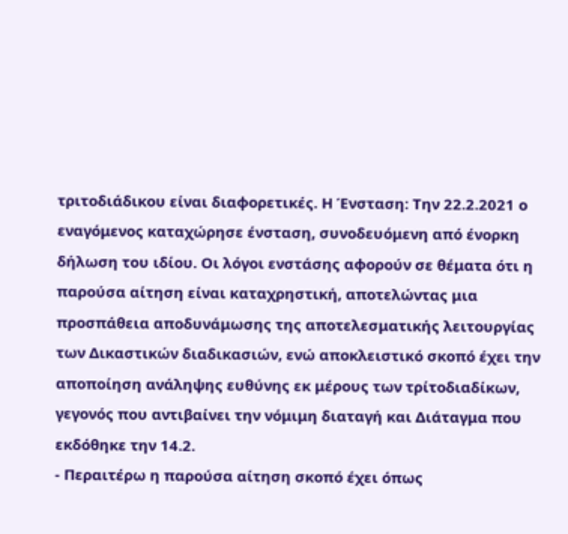τριτοδιάδικου είναι διαφορετικές. Η Ένσταση: Την 22.2.2021 ο εναγόμενος καταχώρησε ένσταση, συνοδευόμενη από ένορκη δήλωση του ιδίου. Οι λόγοι ενστάσης αφορούν σε θέματα ότι η παρούσα αίτηση είναι καταχρηστική, αποτελώντας μια προσπάθεια αποδυνάμωσης της αποτελεσματικής λειτουργίας των Δικαστικών διαδικασιών, ενώ αποκλειστικό σκοπό έχει την αποποίηση ανάληψης ευθύνης εκ μέρους των τρίτοδιαδίκων, γεγονός που αντιβαίνει την νόμιμη διαταγή και Διάταγμα που εκδόθηκε την 14.2.
- Περαιτέρω η παρούσα αίτηση σκοπό έχει όπως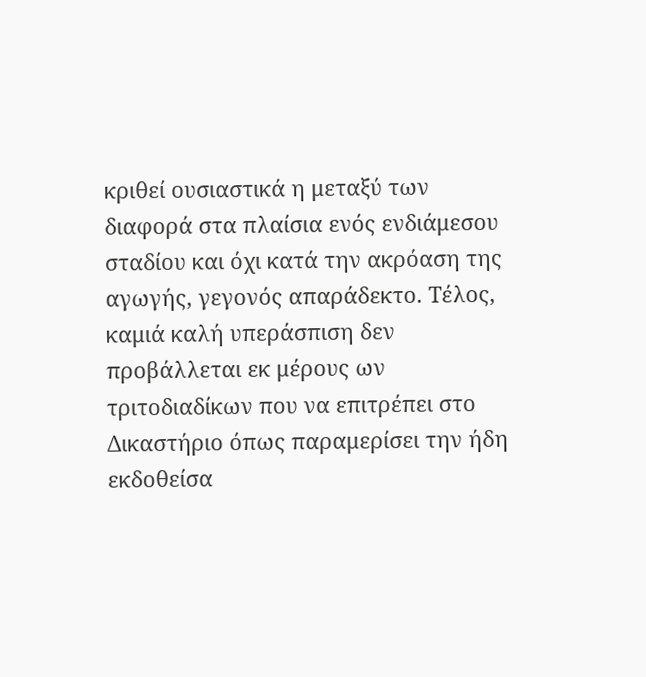κριθεί ουσιαστικά η μεταξύ των διαφορά στα πλαίσια ενός ενδιάμεσου σταδίου και όχι κατά την ακρόαση της αγωγής, γεγονός απαράδεκτο. Τέλος, καμιά καλή υπεράσπιση δεν προβάλλεται εκ μέρους ων τριτοδιαδίκων που να επιτρέπει στο Δικαστήριο όπως παραμερίσει την ήδη εκδοθείσα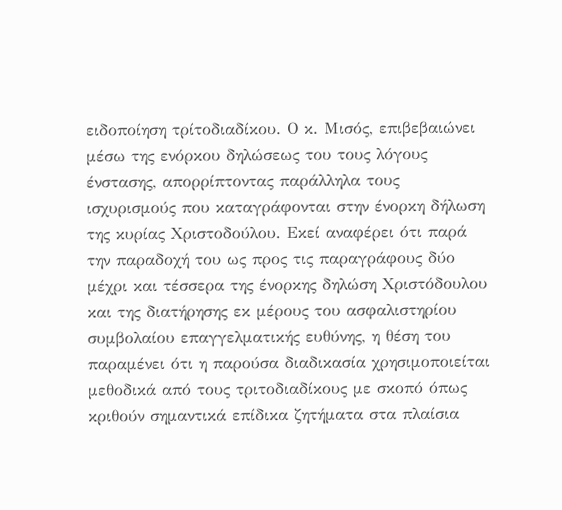ειδοποίηση τρίτοδιαδίκου. Ο κ. Μισός, επιβεβαιώνει μέσω της ενόρκου δηλώσεως του τους λόγους ένστασης, απορρίπτοντας παράλληλα τους ισχυρισμούς που καταγράφονται στην ένορκη δήλωση της κυρίας Χριστοδούλου. Εκεί αναφέρει ότι παρά την παραδοχή του ως προς τις παραγράφους δύο μέχρι και τέσσερα της ένορκης δηλώση Χριστόδουλου και της διατήρησης εκ μέρους του ασφαλιστηρίου συμβολαίου επαγγελματικής ευθύνης, η θέση του παραμένει ότι η παρούσα διαδικασία χρησιμοποιείται μεθοδικά από τους τριτοδιαδίκους με σκοπό όπως κριθούν σημαντικά επίδικα ζητήματα στα πλαίσια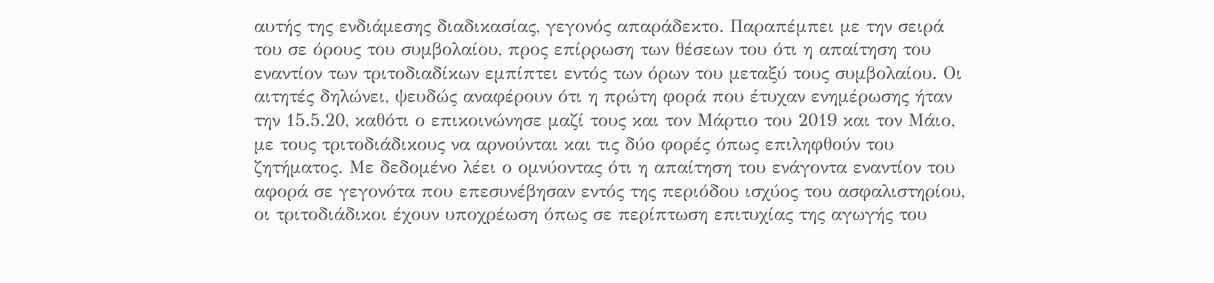αυτής της ενδιάμεσης διαδικασίας, γεγονός απαράδεκτο. Παραπέμπει με την σειρά του σε όρους του συμβολαίου, προς επίρρωση των θέσεων του ότι η απαίτηση του εναντίον των τριτοδιαδίκων εμπίπτει εντός των όρων του μεταξύ τους συμβολαίου. Οι αιτητές δηλώνει, ψευδώς αναφέρουν ότι η πρώτη φορά που έτυχαν ενημέρωσης ήταν την 15.5.20, καθότι ο επικοινώνησε μαζί τους και τον Μάρτιο του 2019 και τον Μάιο, με τους τριτοδιάδικους να αρνούνται και τις δύο φορές όπως επιληφθούν του ζητήματος. Με δεδομένο λέει ο ομνύοντας ότι η απαίτηση του ενάγοντα εναντίον του αφορά σε γεγονότα που επεσυνέβησαν εντός της περιόδου ισχύος του ασφαλιστηρίου, οι τριτοδιάδικοι έχουν υποχρέωση όπως σε περίπτωση επιτυχίας της αγωγής του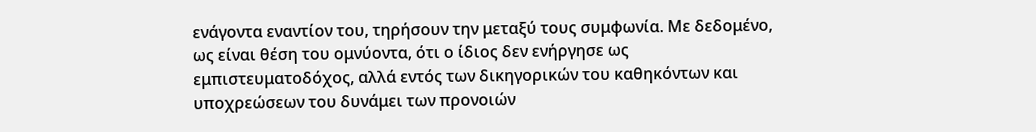ενάγοντα εναντίον του, τηρήσουν την μεταξύ τους συμφωνία. Με δεδομένο, ως είναι θέση του ομνύοντα, ότι ο ίδιος δεν ενήργησε ως εμπιστευματοδόχος, αλλά εντός των δικηγορικών του καθηκόντων και υποχρεώσεων του δυνάμει των προνοιών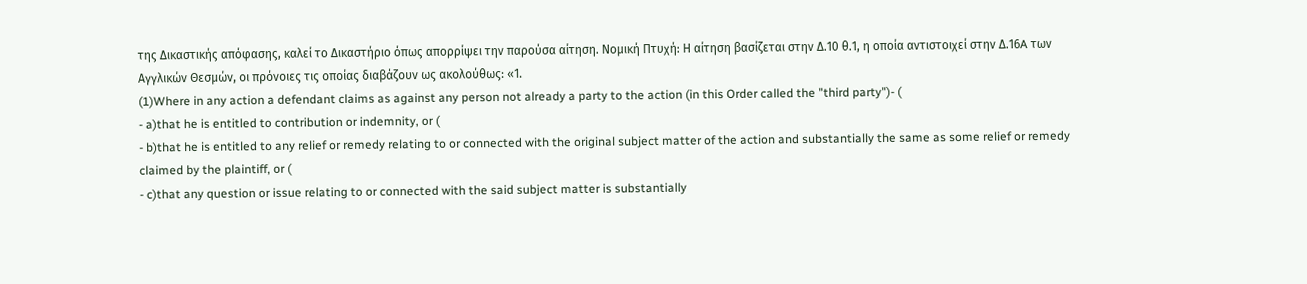της Δικαστικής απόφασης, καλεί το Δικαστήριο όπως απορρίψει την παρούσα αίτηση. Νομική Πτυχή: Η αίτηση βασίζεται στην Δ.10 θ.1, η οποία αντιστοιχεί στην Δ.16A των Αγγλικών Θεσμών, οι πρόνοιες τις οποίας διαβάζουν ως ακολούθως: «1.
(1)Where in any action a defendant claims as against any person not already a party to the action (in this Order called the "third party")- (
- a)that he is entitled to contribution or indemnity, or (
- b)that he is entitled to any relief or remedy relating to or connected with the original subject matter of the action and substantially the same as some relief or remedy claimed by the plaintiff, or (
- c)that any question or issue relating to or connected with the said subject matter is substantially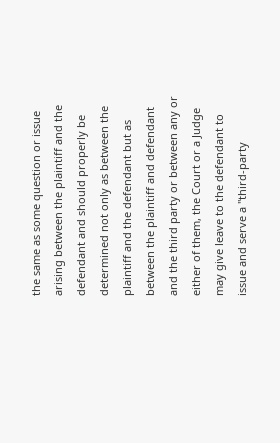the same as some question or issue arising between the plaintiff and the defendant and should properly be determined not only as between the plaintiff and the defendant but as between the plaintiff and defendant and the third party or between any or either of them, the Court or a Judge may give leave to the defendant to issue and serve a "third-party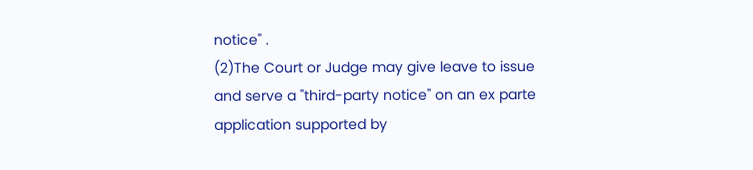notice" .
(2)The Court or Judge may give leave to issue and serve a "third-party notice" on an ex parte application supported by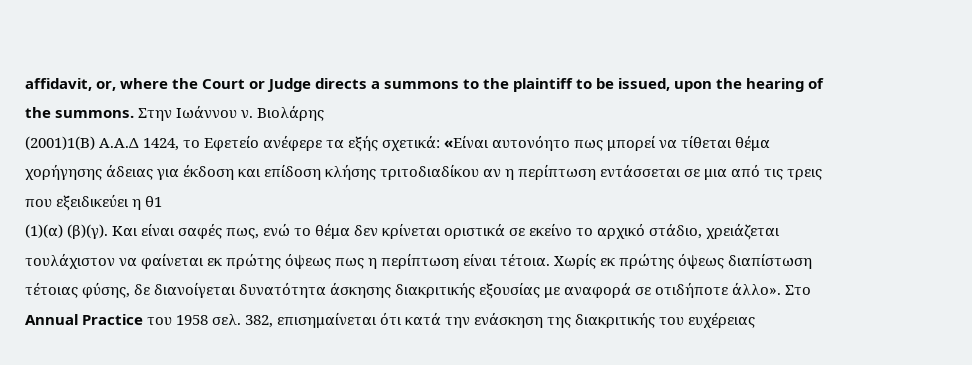affidavit, or, where the Court or Judge directs a summons to the plaintiff to be issued, upon the hearing of the summons. Στην Ιωάννου ν. Βιολάρης
(2001)1(Β) Α.Α.Δ 1424, το Εφετείο ανέφερε τα εξής σχετικά: «Eίναι αυτονόητο πως μπορεί να τίθεται θέμα χορήγησης άδειας για έκδοση και επίδοση κλήσης τριτοδιαδίκου αν η περίπτωση εντάσσεται σε μια από τις τρεις που εξειδικεύει η θ1
(1)(α) (β)(γ). Και είναι σαφές πως, ενώ το θέμα δεν κρίνεται οριστικά σε εκείνο το αρχικό στάδιο, χρειάζεται τουλάχιστον να φαίνεται εκ πρώτης όψεως πως η περίπτωση είναι τέτοια. Χωρίς εκ πρώτης όψεως διαπίστωση τέτοιας φύσης, δε διανοίγεται δυνατότητα άσκησης διακριτικής εξουσίας με αναφορά σε οτιδήποτε άλλο». Στο Annual Practice του 1958 σελ. 382, επισημαίνεται ότι κατά την ενάσκηση της διακριτικής του ευχέρειας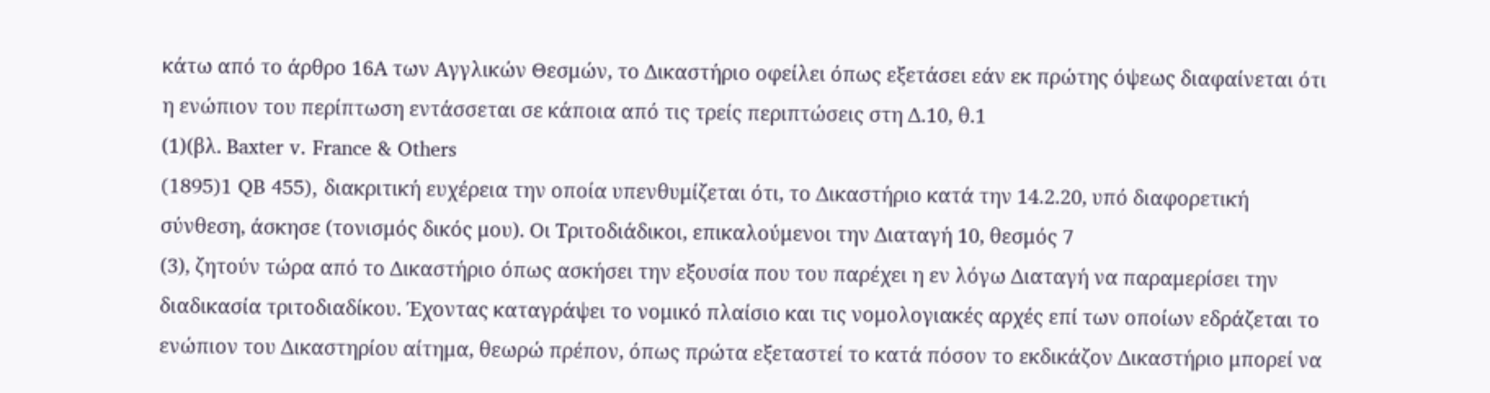κάτω από το άρθρο 16Α των Αγγλικών Θεσμών, το Δικαστήριο οφείλει όπως εξετάσει εάν εκ πρώτης όψεως διαφαίνεται ότι η ενώπιον του περίπτωση εντάσσεται σε κάποια από τις τρείς περιπτώσεις στη Δ.10, θ.1
(1)(βλ. Baxter v. France & Others
(1895)1 QB 455), διακριτική ευχέρεια την οποία υπενθυμίζεται ότι, το Δικαστήριο κατά την 14.2.20, υπό διαφορετική σύνθεση, άσκησε (τονισμός δικός μου). Οι Τριτοδιάδικοι, επικαλούμενοι την Διαταγή 10, θεσμός 7
(3), ζητούν τώρα από το Δικαστήριο όπως ασκήσει την εξουσία που του παρέχει η εν λόγω Διαταγή να παραμερίσει την διαδικασία τριτοδιαδίκου. Έχοντας καταγράψει το νομικό πλαίσιο και τις νομολογιακές αρχές επί των οποίων εδράζεται το ενώπιον του Δικαστηρίου αίτημα, θεωρώ πρέπον, όπως πρώτα εξεταστεί το κατά πόσον το εκδικάζον Δικαστήριο μπορεί να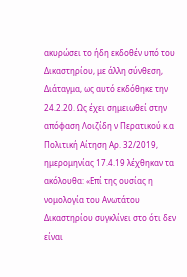ακυρώσει το ήδη εκδοθέν υπό του Δικαστηρίου, με άλλη σύνθεση, Διάταγμα, ως αυτό εκδόθηκε την 24.2.20. Ως έχει σημειωθεί στην απόφαση Λοιζίδη ν Περατικού κ.α Πολιτική Αίτηση Αρ. 32/2019, ημερομηνίας 17.4.19 λέχθηκαν τα ακόλουθα: «Επί της ουσίας η νομολογία του Ανωτάτου Δικαστηρίου συγκλίνει στο ότι δεν είναι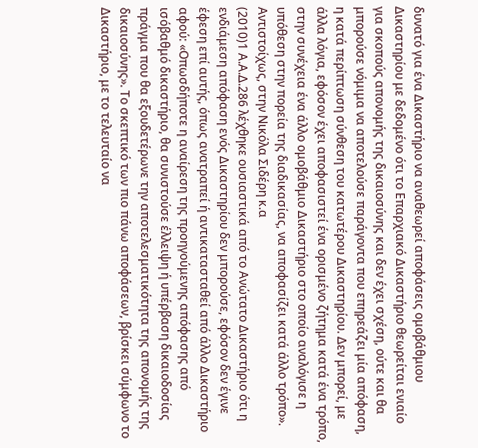δυνατό για ένα Δικαστήριο να αναθεωρεί αποφάσεις ομοβάθμιου Δικαστηρίου με δεδομένο ότι το Επαρχιακό Δικαστήριο θεωρείται ενιαίο για σκοπούς απονομής της δικαιοσύνης και δεν έχει σχέση, ούτε και θα μπορούσε νόμιμα να αποτελούσε παράγοντα που επηρεάζει μία απόφαση, η κατά περίπτωση σύνθεση του κατωτέρου Δικαστηρίου. Δεν μπορεί, με άλλα λόγια, εφόσον έχει αποφασιστεί ένα ορισμένο ζήτημα κατά ένα τρόπο, στην συνέχεια ένα άλλο ομοβάθμιο Δικαστήριο στο οποίο αναλόγισε η υπόθεση στην πορεία της διαδικασίας, να αποφασίζει κατά άλλο τρόπο». Αντιστοίχως, στην Νικόλα Σιδέρη κ.α
(2010)1 Α.Α.Δ.286 λέχθηκε ουσιαστικά από το Ανώτατο Δικαστήριο ότι η ενδιάμεση απόφαση ενός Δικαστηρίου δεν μπορούσε, εφόσον δεν έγινε έφεση επί αυτής, όπως ανατραπεί ή αντικατασταθεί από άλλο Δικαστήριο αφού: «Οπωσδήποτε η αναίρεση της προηγούμενης απόφασης από ισόβαθμό δικαστήριο, θα συνιστούσε έλλειψη ή υπέρβαση δικαιοδοσίας πράγμα που θα εξουδετέρωνε την αποτελεσματικότητα της απονομής της δικαιοσύνης». Το σκεπτικό των πιο πάνω αποφάσεων, βρίσκει σύμφωνο το Δικαστήριο, με το τελευταίο να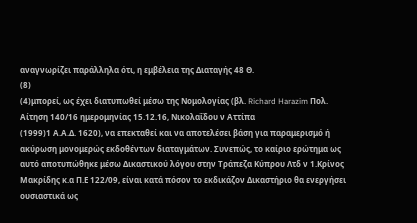αναγνωρίζει παράλληλα ότι, η εμβέλεια της Διαταγής 48 Θ.
(8)
(4)μπορεί, ως έχει διατυπωθεί μέσω της Νομολογίας (βλ. Richard Harazim Πολ. Αίτηση 140/16 ημερομηνίας 15.12.16, Νικολαΐδου ν Αττίπα
(1999)1 Α.Α.Δ. 1620), να επεκταθεί και να αποτελέσει βάση για παραμερισμό ή ακύρωση μονομερώς εκδοθέντων διαταγμάτων. Συνεπώς, το καίριο ερώτημα ως αυτό αποτυπώθηκε μέσω Δικαστικού λόγου στην Τράπεζα Κύπρου Λτδ ν 1.Κρίνος Μακρίδης κ.α Π.Ε 122/09, είναι κατά πόσον το εκδικάζον Δικαστήριο θα ενεργήσει ουσιαστικά ως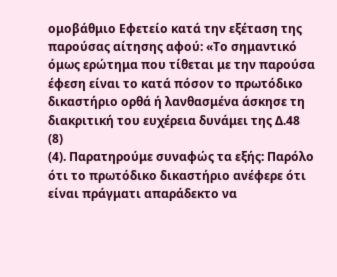ομοβάθμιο Εφετείο κατά την εξέταση της παρούσας αίτησης αφού: «Το σημαντικό όμως ερώτημα που τίθεται με την παρούσα έφεση είναι το κατά πόσον το πρωτόδικο δικαστήριο ορθά ή λανθασμένα άσκησε τη διακριτική του ευχέρεια δυνάμει της Δ.48
(8)
(4). Παρατηρούμε συναφώς τα εξής: Παρόλο ότι το πρωτόδικο δικαστήριο ανέφερε ότι είναι πράγματι απαράδεκτο να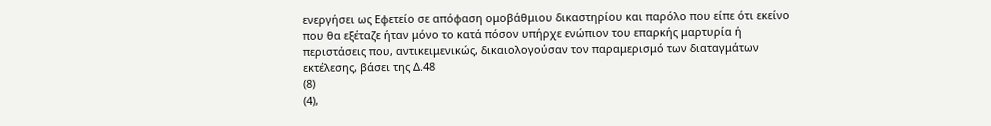ενεργήσει ως Εφετείο σε απόφαση ομοβάθμιου δικαστηρίου και παρόλο που είπε ότι εκείνο που θα εξέταζε ήταν μόνο το κατά πόσον υπήρχε ενώπιον του επαρκής μαρτυρία ή περιστάσεις που, αντικειμενικώς, δικαιολογούσαν τον παραμερισμό των διαταγμάτων εκτέλεσης, βάσει της Δ.48
(8)
(4),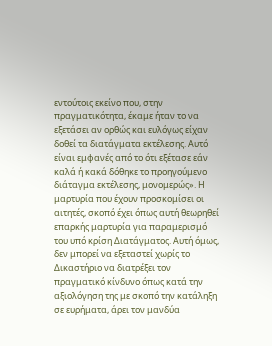εντούτοις εκείνο που, στην πραγματικότητα, έκαμε ήταν το να εξετάσει αν ορθώς και ευλόγως είχαν δοθεί τα διατάγματα εκτέλεσης. Αυτό είναι εμφανές από το ότι εξέτασε εάν καλά ή κακά δόθηκε το προηγούμενο διάταγμα εκτέλεσης, μονομερώς». Η μαρτυρία που έχουν προσκομίσει οι αιτητές, σκοπό έχει όπως αυτή θεωρηθεί επαρκής μαρτυρία για παραμερισμό του υπό κρίση Διατάγματος. Αυτή όμως, δεν μπορεί να εξεταστεί χωρίς το Δικαστήριο να διατρέξει τον πραγματικό κίνδυνο όπως κατά την αξιολόγηση της με σκοπό την κατάληξη σε ευρήματα, άρει τον μανδύα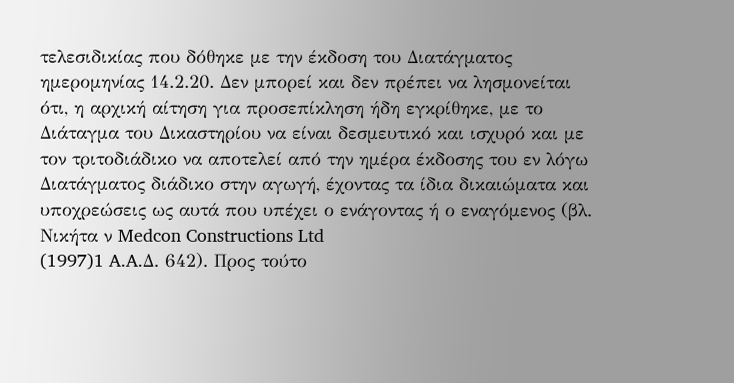τελεσιδικίας που δόθηκε με την έκδοση του Διατάγματος ημερομηνίας 14.2.20. Δεν μπορεί και δεν πρέπει να λησμονείται ότι, η αρχική αίτηση για προσεπίκληση ήδη εγκρίθηκε, με το Διάταγμα του Δικαστηρίου να είναι δεσμευτικό και ισχυρό και με τον τριτοδιάδικο να αποτελεί από την ημέρα έκδοσης του εν λόγω Διατάγματος διάδικο στην αγωγή, έχοντας τα ίδια δικαιώματα και υποχρεώσεις ως αυτά που υπέχει ο ενάγοντας ή ο εναγόμενος (βλ. Νικήτα ν Medcon Constructions Ltd
(1997)1 A.A.Δ. 642). Προς τούτο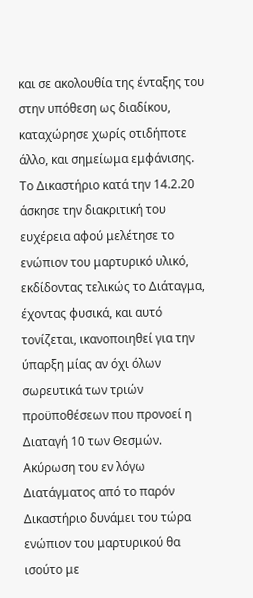και σε ακολουθία της ένταξης του στην υπόθεση ως διαδίκου, καταχώρησε χωρίς οτιδήποτε άλλο, και σημείωμα εμφάνισης. Το Δικαστήριο κατά την 14.2.20 άσκησε την διακριτική του ευχέρεια αφού μελέτησε το ενώπιον του μαρτυρικό υλικό, εκδίδοντας τελικώς το Διάταγμα, έχοντας φυσικά, και αυτό τονίζεται, ικανοποιηθεί για την ύπαρξη μίας αν όχι όλων σωρευτικά των τριών προϋποθέσεων που προνοεί η Διαταγή 10 των Θεσμών. Ακύρωση του εν λόγω Διατάγματος από το παρόν Δικαστήριο δυνάμει του τώρα ενώπιον του μαρτυρικού θα ισούτο με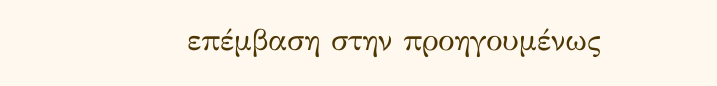επέμβαση στην προηγουμένως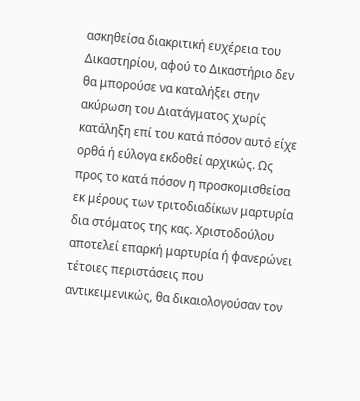ασκηθείσα διακριτική ευχέρεια του Δικαστηρίου, αφού το Δικαστήριο δεν θα μπορούσε να καταλήξει στην ακύρωση του Διατάγματος χωρίς κατάληξη επί του κατά πόσον αυτό είχε ορθά ή εύλογα εκδοθεί αρχικώς. Ως προς το κατά πόσον η προσκομισθείσα εκ μέρους των τριτοδιαδίκων μαρτυρία δια στόματος της κας. Χριστοδούλου αποτελεί επαρκή μαρτυρία ή φανερώνει τέτοιες περιστάσεις που αντικειμενικώς, θα δικαιολογούσαν τον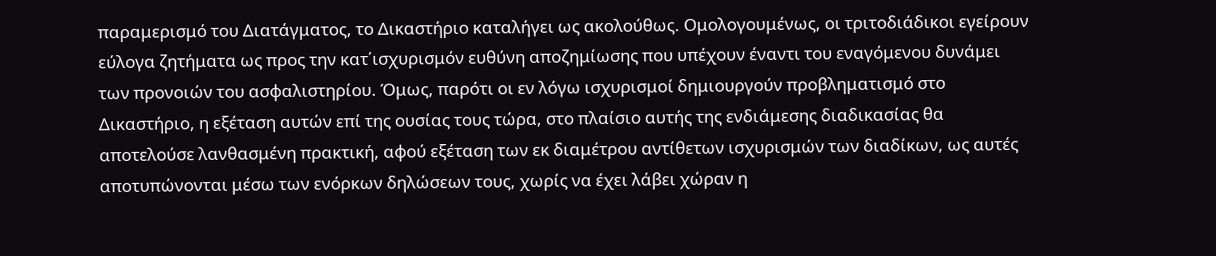παραμερισμό του Διατάγματος, το Δικαστήριο καταλήγει ως ακολούθως. Ομολογουμένως, οι τριτοδιάδικοι εγείρουν εύλογα ζητήματα ως προς την κατ΄ισχυρισμόν ευθύνη αποζημίωσης που υπέχουν έναντι του εναγόμενου δυνάμει των προνοιών του ασφαλιστηρίου. Όμως, παρότι οι εν λόγω ισχυρισμοί δημιουργούν προβληματισμό στο Δικαστήριο, η εξέταση αυτών επί της ουσίας τους τώρα, στο πλαίσιο αυτής της ενδιάμεσης διαδικασίας θα αποτελούσε λανθασμένη πρακτική, αφού εξέταση των εκ διαμέτρου αντίθετων ισχυρισμών των διαδίκων, ως αυτές αποτυπώνονται μέσω των ενόρκων δηλώσεων τους, χωρίς να έχει λάβει χώραν η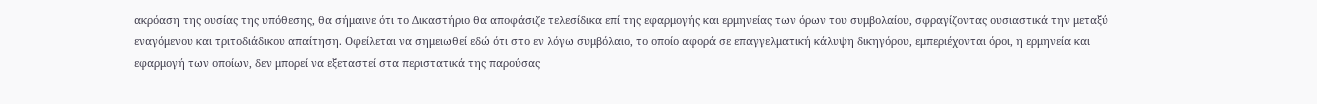ακρόαση της ουσίας της υπόθεσης, θα σήμαινε ότι το Δικαστήριο θα αποφάσιζε τελεσίδικα επί της εφαρμογής και ερμηνείας των όρων του συμβολαίου, σφραγίζοντας ουσιαστικά την μεταξύ εναγόμενου και τριτοδιάδικου απαίτηση. Οφείλεται να σημειωθεί εδώ ότι στο εν λόγω συμβόλαιο, το οποίο αφορά σε επαγγελματική κάλυψη δικηγόρου, εμπεριέχονται όροι, η ερμηνεία και εφαρμογή των οποίων, δεν μπορεί να εξεταστεί στα περιστατικά της παρούσας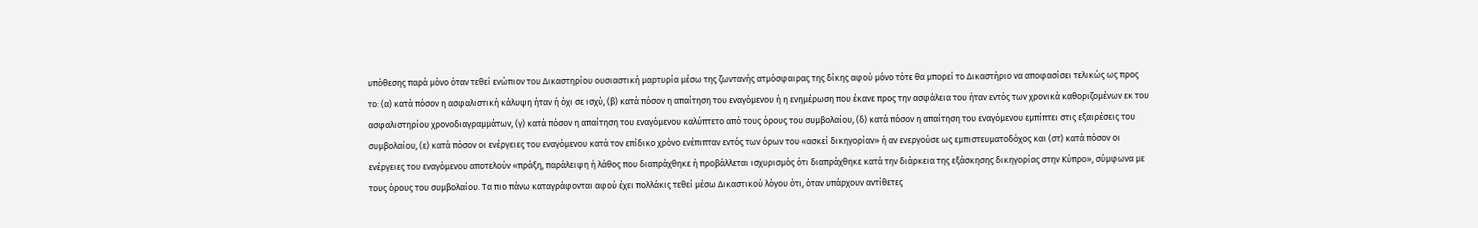υπόθεσης παρά μόνο όταν τεθεί ενώπιον του Δικαστηρίου ουσιαστική μαρτυρία μέσω της ζωντανής ατμόσφαιρας της δίκης αφού μόνο τότε θα μπορεί το Δικαστήριο να αποφασίσει τελικώς ως προς το: (α) κατά πόσον η ασφαλιστική κάλυψη ήταν ή όχι σε ισχύ, (β) κατά πόσον η απαίτηση του εναγόμενου ή η ενημέρωση που έκανε προς την ασφάλεια του ήταν εντός των χρονικά καθοριζομένων εκ του ασφαλιστηρίου χρονοδιαγραμμάτων, (γ) κατά πόσον η απαίτηση του εναγόμενου καλύπτετο από τους όρους του συμβολαίου, (δ) κατά πόσον η απαίτηση του εναγόμενου εμπίπτει στις εξαιρέσεις του συμβολαίου, (ε) κατά πόσον οι ενέργειες του εναγόμενου κατά τον επίδικο χρόνο ενέπιπταν εντός των όρων του «ασκεί δικηγορίαν» ή αν ενεργούσε ως εμπιστευματοδόχος και (στ) κατά πόσον οι ενέργειες του εναγόμενου αποτελούν «πράξη, παράλειψη ή λάθος που διαπράχθηκε ή προβάλλεται ισχυρισμός ότι διαπράχθηκε κατά την διάρκεια της εξάσκησης δικηγορίας στην Κύπρο», σύμφωνα με τους όρους του συμβολαίου. Τα πιο πάνω καταγράφονται αφού έχει πολλάκις τεθεί μέσω Δικαστικού λόγου ότι, όταν υπάρχουν αντίθετες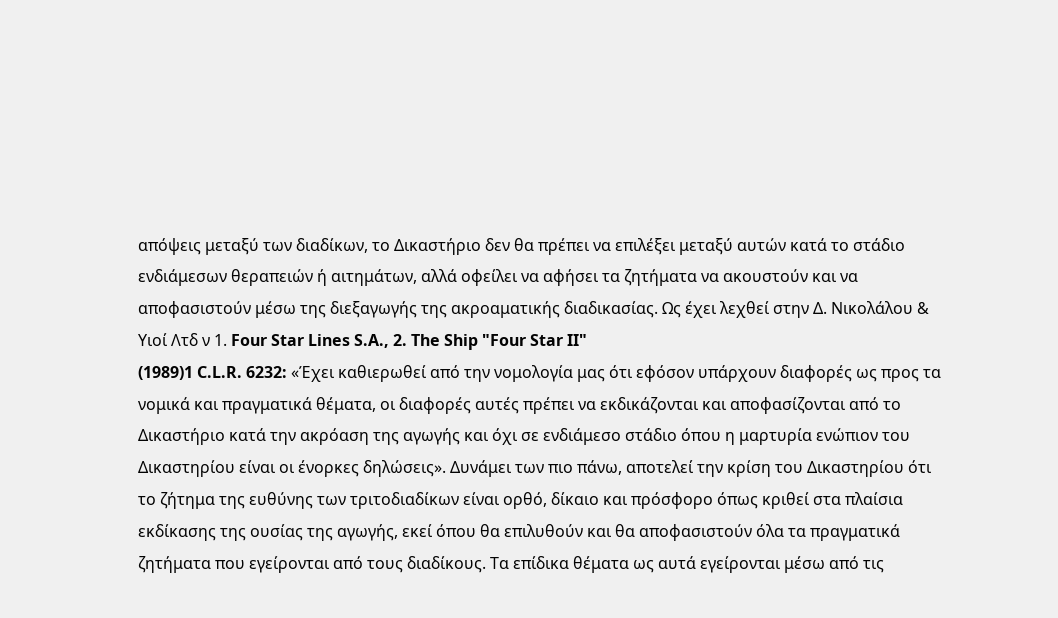απόψεις μεταξύ των διαδίκων, το Δικαστήριο δεν θα πρέπει να επιλέξει μεταξύ αυτών κατά το στάδιο ενδιάμεσων θεραπειών ή αιτημάτων, αλλά οφείλει να αφήσει τα ζητήματα να ακουστούν και να αποφασιστούν μέσω της διεξαγωγής της ακροαματικής διαδικασίας. Ως έχει λεχθεί στην Δ. Νικολάλου & Υιοί Λτδ ν 1. Four Star Lines S.A., 2. The Ship "Four Star II"
(1989)1 C.L.R. 6232: «Έχει καθιερωθεί από την νομολογία μας ότι εφόσον υπάρχουν διαφορές ως προς τα νομικά και πραγματικά θέματα, οι διαφορές αυτές πρέπει να εκδικάζονται και αποφασίζονται από το Δικαστήριο κατά την ακρόαση της αγωγής και όχι σε ενδιάμεσο στάδιο όπου η μαρτυρία ενώπιον του Δικαστηρίου είναι οι ένορκες δηλώσεις». Δυνάμει των πιο πάνω, αποτελεί την κρίση του Δικαστηρίου ότι το ζήτημα της ευθύνης των τριτοδιαδίκων είναι ορθό, δίκαιο και πρόσφορο όπως κριθεί στα πλαίσια εκδίκασης της ουσίας της αγωγής, εκεί όπου θα επιλυθούν και θα αποφασιστούν όλα τα πραγματικά ζητήματα που εγείρονται από τους διαδίκους. Τα επίδικα θέματα ως αυτά εγείρονται μέσω από τις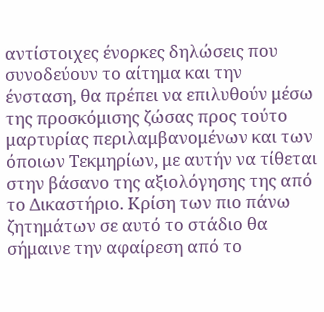αντίστοιχες ένορκες δηλώσεις που συνοδεύουν το αίτημα και την ένσταση, θα πρέπει να επιλυθούν μέσω της προσκόμισης ζώσας προς τούτο μαρτυρίας περιλαμβανομένων και των όποιων Τεκμηρίων, με αυτήν να τίθεται στην βάσανο της αξιολόγησης της από το Δικαστήριο. Κρίση των πιο πάνω ζητημάτων σε αυτό το στάδιο θα σήμαινε την αφαίρεση από το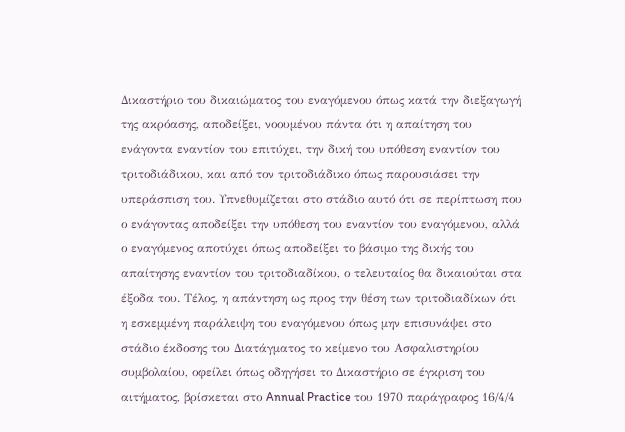Δικαστήριο του δικαιώματος του εναγόμενου όπως κατά την διεξαγωγή της ακρόασης, αποδείξει, νοουμένου πάντα ότι η απαίτηση του ενάγοντα εναντίον του επιτύχει, την δική του υπόθεση εναντίον του τριτοδιάδικου, και από τον τριτοδιάδικο όπως παρουσιάσει την υπεράσπιση του. Υπνεθυμίζεται στο στάδιο αυτό ότι σε περίπτωση που ο ενάγοντας αποδείξει την υπόθεση του εναντίον του εναγόμενου, αλλά ο εναγόμενος αποτύχει όπως αποδείξει το βάσιμο της δικής του απαίτησης εναντίον του τριτοδιαδίκου, ο τελευταίος θα δικαιούται στα έξοδα του. Τέλος, η απάντηση ως προς την θέση των τριτοδιαδίκων ότι η εσκεμμένη παράλειψη του εναγόμενου όπως μην επισυνάψει στο στάδιο έκδοσης του Διατάγματος το κείμενο του Ασφαλιστηρίου συμβολαίου, οφείλει όπως οδηγήσει το Δικαστήριο σε έγκριση του αιτήματος, βρίσκεται στο Annual Practice του 1970 παράγραφος 16/4/4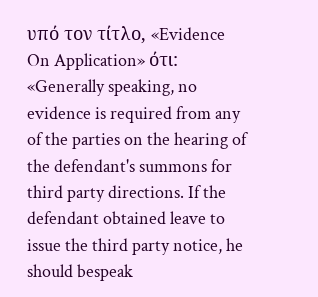υπό τον τίτλο, «Evidence On Application» ότι: «Generally speaking, no evidence is required from any of the parties on the hearing of the defendant's summons for third party directions. If the defendant obtained leave to issue the third party notice, he should bespeak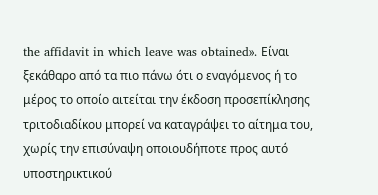the affidavit in which leave was obtained». Είναι ξεκάθαρο από τα πιο πάνω ότι ο εναγόμενος ή το μέρος το οποίο αιτείται την έκδοση προσεπίκλησης τριτοδιαδίκου μπορεί να καταγράψει το αίτημα του, χωρίς την επισύναψη οποιουδήποτε προς αυτό υποστηρικτικού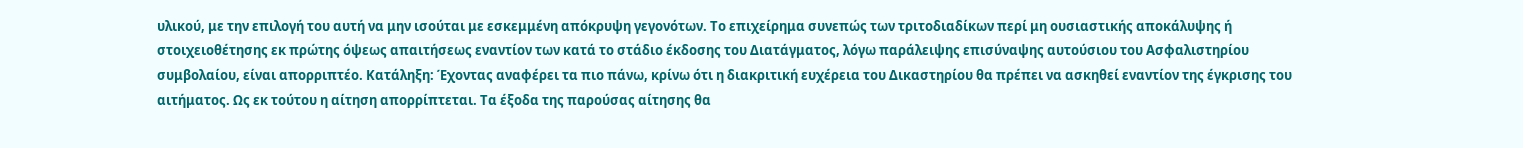υλικού, με την επιλογή του αυτή να μην ισούται με εσκεμμένη απόκρυψη γεγονότων. Το επιχείρημα συνεπώς των τριτοδιαδίκων περί μη ουσιαστικής αποκάλυψης ή στοιχειοθέτησης εκ πρώτης όψεως απαιτήσεως εναντίον των κατά το στάδιο έκδοσης του Διατάγματος, λόγω παράλειψης επισύναψης αυτούσιου του Ασφαλιστηρίου συμβολαίου, είναι απορριπτέο. Κατάληξη: Έχοντας αναφέρει τα πιο πάνω, κρίνω ότι η διακριτική ευχέρεια του Δικαστηρίου θα πρέπει να ασκηθεί εναντίον της έγκρισης του αιτήματος. Ως εκ τούτου η αίτηση απορρίπτεται. Τα έξοδα της παρούσας αίτησης θα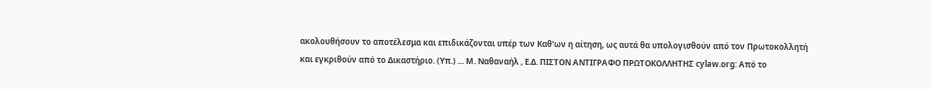ακολουθήσουν το αποτέλεσμα και επιδικάζονται υπέρ των Καθ'ων η αίτηση, ως αυτά θα υπολογισθούν από τον Πρωτοκολλητή και εγκριθούν από το Δικαστήριο. (Υπ.) ... Μ. Ναθαναήλ , Ε.Δ. ΠΙΣΤΟΝ ΑΝΤΙΓΡΑΦΟ ΠΡΩΤΟΚΟΛΛΗΤΗΣ cylaw.org: Από το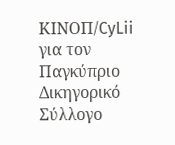ΚΙΝOΠ/CyLii για τον Παγκύπριο Δικηγορικό Σύλλογο